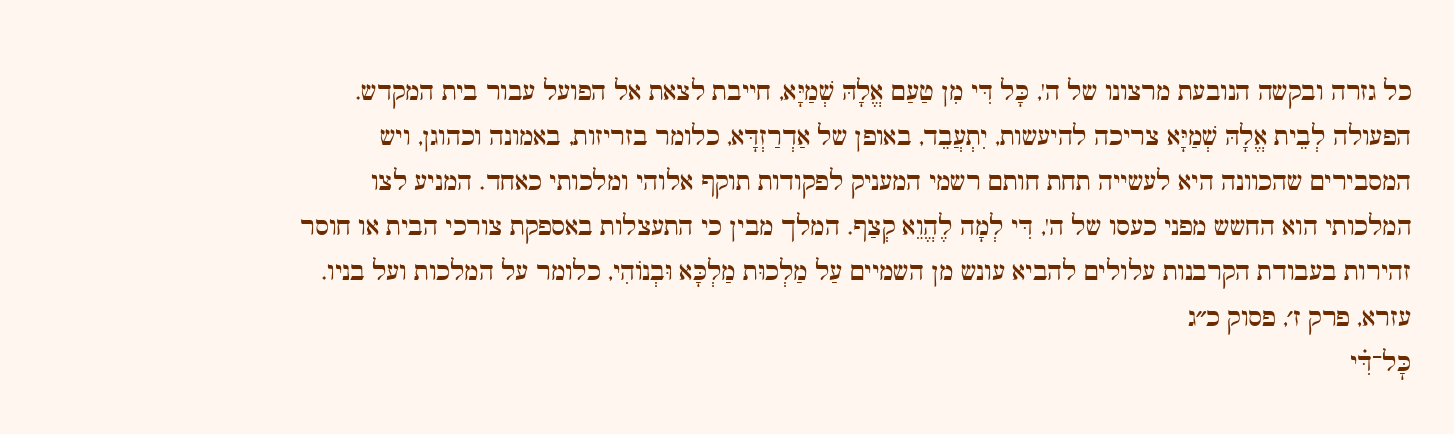כל גזרה ובקשה הנובעת מרצונו של ה', כָּל דִּי מִן טַעַם אֱלָהּ שְׁמַיָּא, חייבת לצאת אל הפועל עבור בית המקדש. הפעולה לְבֵית אֱלָהּ שְׁמַיָּא צריכה להיעשות, יִתְעֲבֵד, באופן של אַדְרַזְדָּא, כלומר בזריזות, באמונה וכהוגן, ויש המסבירים שהכוונה היא לעשייה תחת חותם רשמי המעניק לפקודות תוקף אלוהי ומלכותי כאחד. המניע לצו המלכותי הוא החשש מפני כעסו של ה', דִּי לְמָה לֶהֱוֵא קְצַף. המלך מבין כי התעצלות באספקת צורכי הבית או חוסר זהירות בעבודת הקרבנות עלולים להביא עונש מן השמיים עַל מַלְכוּת מַלְכָּא וּבְנוֹהִי, כלומר על המלכות ועל בניו.
עזרא, פרק ז׳, פסוק כ״ג
כׇּל־דִּ֗י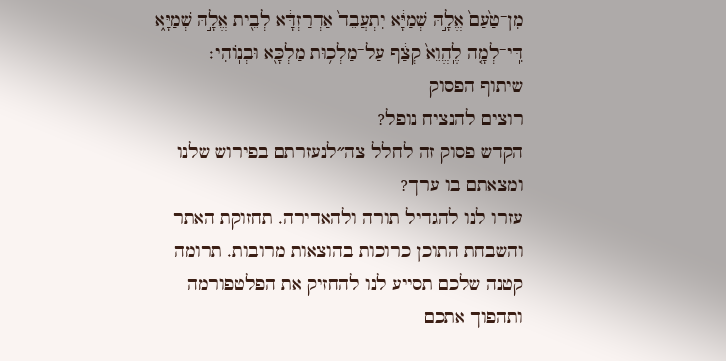מִן־טַ֙עַם֙ אֱלָ֣הּ שְׁמַיָּ֔א יִתְעֲבֵד֙ אַדְרַזְדָּ֔א לְבֵ֖ית אֱלָ֣הּ שְׁמַיָּ֑א דִּֽי־לְמָ֤ה לֶֽהֱוֵא֙ קְצַ֔ף עַל־מַלְכ֥וּת מַלְכָּ֖א וּבְנֽוֹהִי׃
שיתוף הפסוק
רוצים להנציח נופל?
הקדש פסוק זה לחלל צה״לנעזרתם בפירוש שלנו ומצאתם בו ערך?
עזרו לנו להגדיל תורה ולהאדירה. תחזוקת האתר והשבחת התוכן כרוכות בהוצאות מרובות. תרומה קטנה שלכם תסייע לנו להחזיק את הפלטפורמה ותהפוך אתכם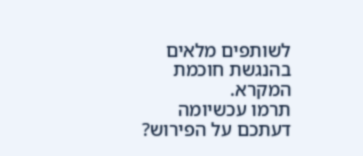לשותפים מלאים בהנגשת חוכמת המקרא.
תרמו עכשיומה דעתכם על הפירוש?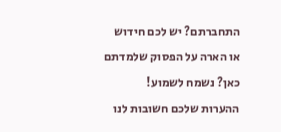התחברתם? יש לכם חידוש או הארה על הפסוק שלמדתם כאן? נשמח לשמוע!
ההערות שלכם חשובות לנו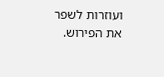ועוזרות לשפר את הפירוש.